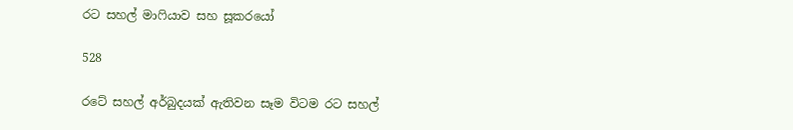රට සහල් මාෆියාව සහ සූකරයෝ

528

රටේ සහල් අර්බුදයක් ඇතිවන සෑම විටම රට සහල්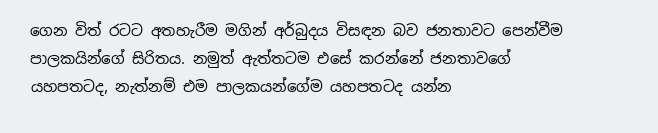ගෙන විත් රටට අතහැරීම මගින් අර්බුදය විසඳන බව ජනතාවට පෙන්වීම පාලකයින්ගේ සිරිතය. නමුත් ඇත්තටම එසේ කරන්නේ ජනතාවගේ යහපතටද, නැත්නම් එම පාලකයන්ගේම යහපතටද යන්න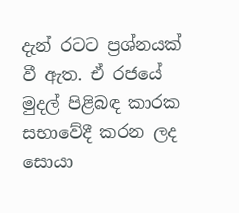දැන් රටට ප්‍රශ්නයක් වී ඇත. ඒ රජයේ මුදල් පිළිබඳ කාරක සභාවේදී කරන ලද සොයා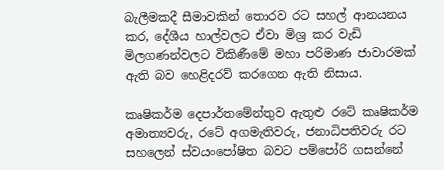බැලීමකදී සීමාවකින් තොරව රට සහල් ආනයනය කර, දේශීය හාල්වලට ඒවා මිශ්‍ර කර වැඩි මිලගණන්වලට විකිණීමේ මහා පරිමාණ ජාවාරමක් ඇති බව හෙළිදරව් කරගෙන ඇති නිසාය.

කෘෂිකර්ම දෙපාර්තමේන්තුව ඇතුළු රටේ කෘෂිකර්ම අමාත්‍යවරු, රටේ අගමැතිවරු, ජනාධිපතිවරු රට සහලෙන් ස්වයංපෝෂිත බවට පම්පෝරි ගසන්නේ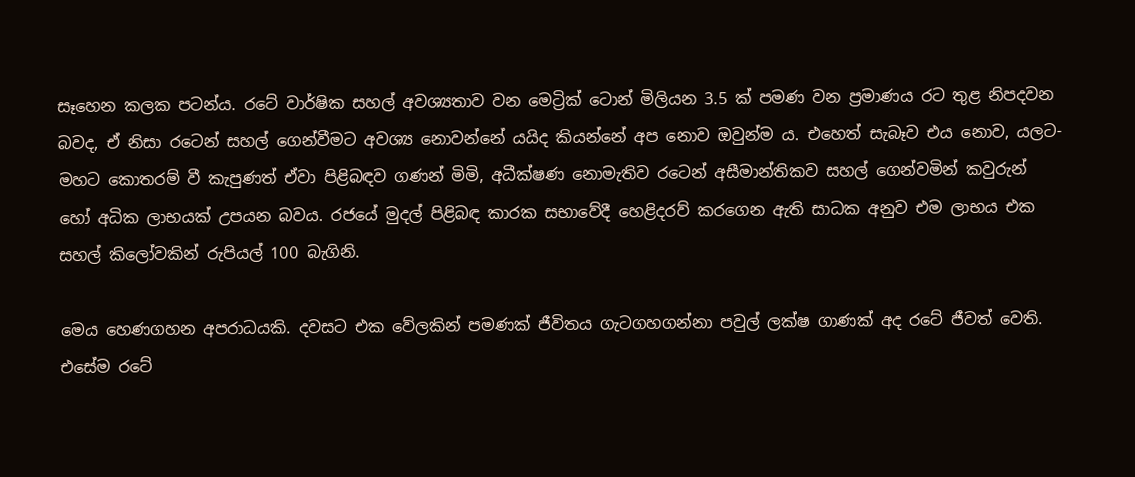සෑහෙන කලක පටන්ය. රටේ වාර්ෂික සහල් අවශ්‍යතාව වන මෙට්‍රික්‌ ටොන් මිලියන 3.5 ක් පමණ වන ප්‍රමාණය රට තුළ නිපදවන බවද, ඒ නිසා රටෙන් සහල් ගෙන්වීමට අවශ්‍ය නොවන්නේ යයිද කියන්නේ අප නොව ඔවුන්ම ය. එහෙත් සැබෑව එය නොව, යලට-මහට කොතරම් වී කැපුණත් ඒවා පිළිබඳව ගණන් මිමි, අධීක්ෂණ නොමැතිව රටෙන් අසීමාන්තිකව සහල් ගෙන්වමින් කවුරුන් හෝ අධික ලාභයක් උපයන බවය. රජයේ මුදල් පිළිබඳ කාරක සභාවේදී හෙළිදරව් කරගෙන ඇති සාධක අනුව එම ලාභය එක සහල් කිලෝවකින් රුපියල් 100 බැගිනි.

මෙය හෙණගහන අපරාධයකි. දවසට එක වේලකින් පමණක් ජීවිතය ගැටගහගන්නා පවුල් ලක්ෂ ගාණක් අද රටේ ජීවත් වෙති. එසේම රටේ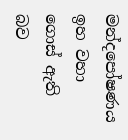මන්දපෝෂණය ඉහ වහා ගොස් ඇති බව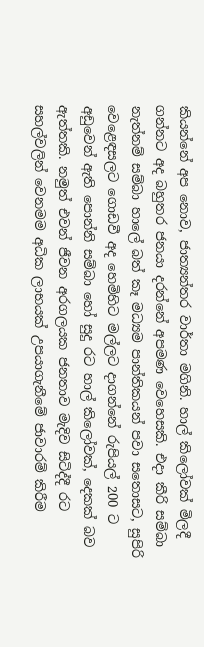කියන්නේ අප නොව, ජාත්‍යන්තර වාර්තා මගිනි. හාල් කිලෝවක් මිලදී ගන්නට අද බහුතර ජනයා දරන්නේ අපමණ වෙහෙසකි. එදා කීරි සම්බා නැත්නම් සම්බා හාලේ බත් කෑ මධ්‍යම පාන්තිකයන් පවා සතොසට, සුපිරි වෙළෙඳසලට ගොඩවී අද හෙමිහිට මල්ලට දාගන්නේ රුපියල් 200 ට අඩුවෙන් ඇති පොන්නි සම්බා හෝ සුදු රට හාල් කිලෝවක්, දෙකක් බව ඇත්තකි. නමුත් එවන් ජීවන අරගලයක ජනතාව මැදිව සිටිද්දී රට සහල්වලින් වෙනමම අධික ලාභයක් උපයාගැනීමේ ජාවාරම් කිරීම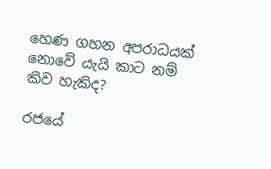හෙණ ගහන අපරාධයක් නොවේ යැයි කාට නම් කිව හැකිද?

රජයේ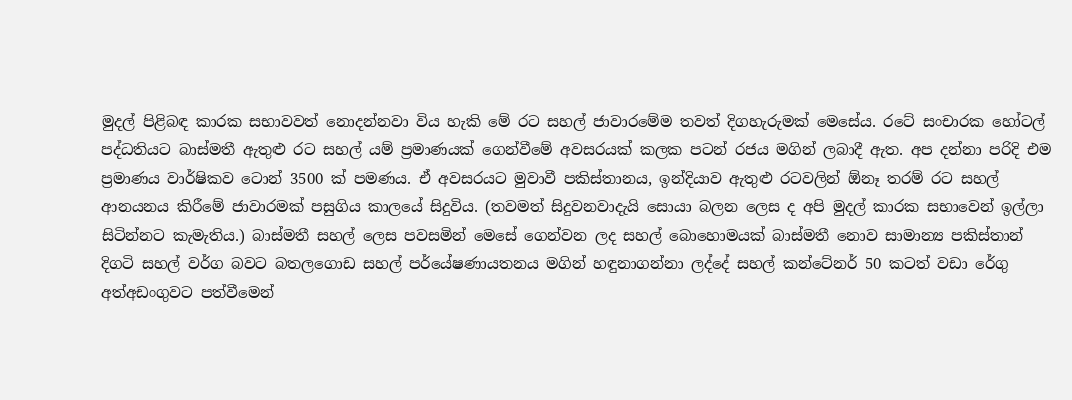මුදල් පිළිබඳ කාරක සභාවවත් නොදන්නවා විය හැකි මේ රට සහල් ජාවාරමේම තවත් දිගහැරුමක් මෙසේය. රටේ සංචාරක හෝටල් පද්ධතියට බාස්මතී ඇතුළු රට සහල් යම් ප්‍රමාණයක් ගෙන්වීමේ අවසරයක් කලක පටන් රජය මගින් ලබාදී ඇත. අප දන්නා පරිදි එම ප්‍රමාණය වාර්ෂිකව ටොන් 3500 ක් පමණය. ඒ අවසරයට මුවාවී පකිස්තානය, ඉන්දියාව ඇතුළු රටවලින් ඕනෑ තරම් රට සහල් ආනයනය කිරීමේ ජාවාරමක් පසුගිය කාලයේ සිදුවිය. (තවමත් සිදුවනවාදැයි සොයා බලන ලෙස ද අපි මුදල් කාරක සභාවෙන් ඉල්ලා සිටින්නට කැමැතිය.) බාස්මතී සහල් ලෙස පවසමින් මෙසේ ගෙන්වන ලද සහල් බොහොමයක් බාස්මතී නොව සාමාන්‍ය පකිස්තාන් දිගටි සහල් වර්ග බවට බතලගොඩ සහල් පර්යේෂණායතනය මගින් හඳුනාගන්නා ලද්දේ සහල් කන්ටේනර් 50 කටත් වඩා රේගු අත්අඩංගුවට පත්වීමෙන්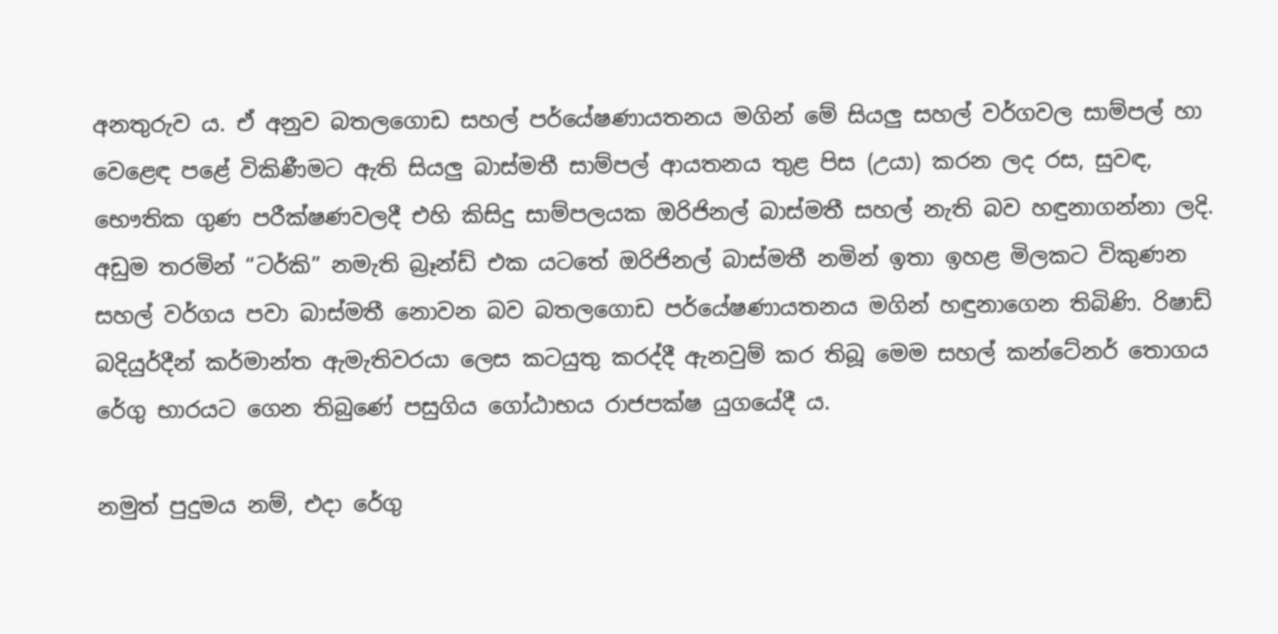අනතුරුව ය. ඒ අනුව බතලගොඩ සහල් පර්යේෂණායතනය මගින් මේ සියලු සහල් වර්ගවල සාම්පල් හා වෙළෙඳ පළේ විකිණීමට ඇති සියලු බාස්මතී සාම්පල් ආයතනය තුළ පිස (උයා) කරන ලද රස, සුවඳ, භෞතික ගුණ පරීක්ෂණවලදී එහි කිසිදු සාම්පලයක ඔරිජිනල් බාස්මතී සහල් නැති බව හඳුනාගන්නා ලදි. අඩුම තරමින් “ටර්කි” නමැති බ්‍රෑන්ඩ් එක යටතේ ඔරිජිනල් බාස්මතී නමින් ඉතා ඉහළ මිලකට විකුණන සහල් වර්ගය පවා බාස්මතී නොවන බව බතලගොඩ පර්යේෂණායතනය මගින් හඳුනාගෙන තිබිණි. රිෂාඩ් බදියුර්දීන් කර්මාන්ත ඇමැතිවරයා ලෙස කටයුතු කරද්දී ඇනවුම් කර තිබූ මෙම සහල් කන්ටේනර් තොගය රේගු භාරයට ගෙන තිබුණේ පසුගිය ගෝඨාභය රාජපක්ෂ යුගයේදී ය.

නමුත් පුදුමය නම්, එදා රේගු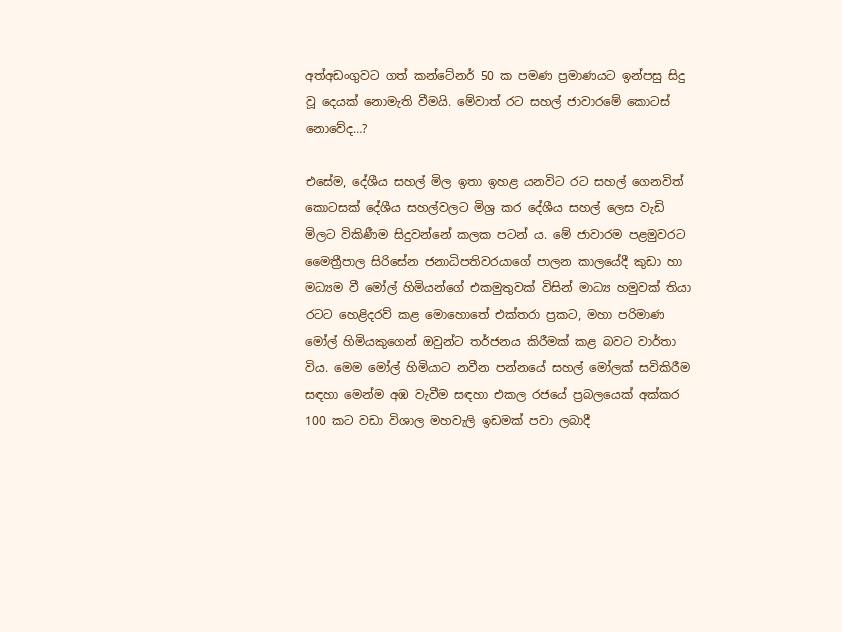අත්අඩංගුවට ගත් කන්ටේනර් 50 ක පමණ ප්‍රමාණයට ඉන්පසු සිදු වූ දෙයක් නොමැති වීමයි. මේවාත් රට සහල් ජාවාරමේ කොටස් නොවේද…?

එසේම, දේශීය සහල් මිල ඉතා ඉහළ යනවිට රට සහල් ගෙනවිත් කොටසක් දේශීය සහල්වලට මිශ්‍ර කර දේශීය සහල් ලෙස වැඩි මිලට විකිණීම සිදුවන්නේ කලක පටන් ය. මේ ජාවාරම පළමුවරට මෛත්‍රීපාල සිරිසේන ජනාධිපතිවරයාගේ පාලන කාලයේදී කුඩා හා මධ්‍යම වී මෝල් හිමියන්ගේ එකමුතුවක් විසින් මාධ්‍ය හමුවක් තියා රටට හෙළිදරව් කළ මොහොතේ එක්තරා ප්‍රකට, මහා පරිමාණ මෝල් හිමියකුගෙන් ඔවුන්ට තර්ජනය කිරීමක් කළ බවට වාර්තා විය. මෙම මෝල් හිමියාට නවීන පන්නයේ සහල් මෝලක් සවිකිරීම සඳහා මෙන්ම අඹ වැවීම සඳහා එකල රජයේ ප්‍රබලයෙක් අක්කර 100 කට වඩා විශාල මහවැලි ඉඩමක් පවා ලබාදී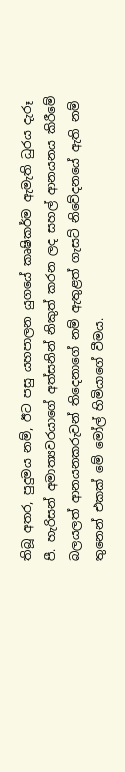තිබූ අතර, පුදුමය නම්, ඊට පසු යහපාලන යුගයේ කෘෂිකර්ම ඇමැති ධුරය දැරූ පී. හැරිසන් අමාත්‍යවරයාගේ අත්සනින් නිකුත් කරන ලද සහල් ආනයනය කිරීමේ බලයලත් ආනයනකරුවන් තිදෙනාගේ නම් ඇතුළත් ගැසට් නිවේදනයේ ඇති නම් තුනෙන් එකක් මේ මෝල් හිමියාගේ වීමය.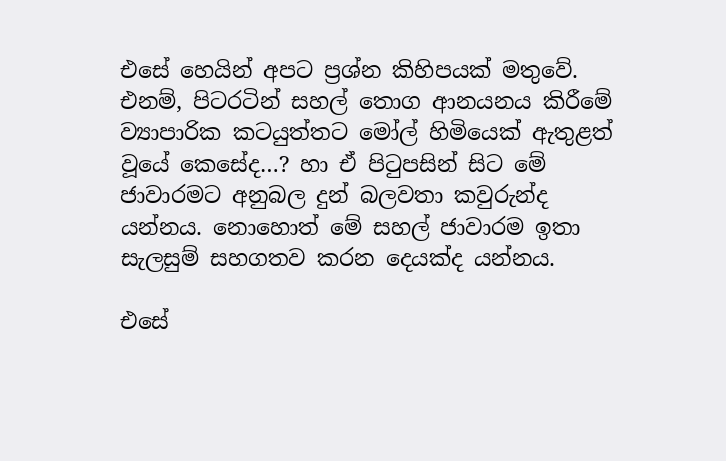එසේ හෙයින් අපට ප්‍රශ්න කිහිපයක් මතුවේ. එනම්, පිටරටින් සහල් තොග ආනයනය කිරීමේ ව්‍යාපාරික කටයුත්තට මෝල් හිමියෙක් ඇතුළත් වූයේ කෙසේද…? හා ඒ පිටුපසින් සිට මේ ජාවාරමට අනුබල දුන් බලවතා කවුරුන්ද යන්නය. නොහොත් මේ සහල් ජාවාරම ඉතා සැලසුම් සහගතව කරන දෙයක්ද යන්නය.

එසේ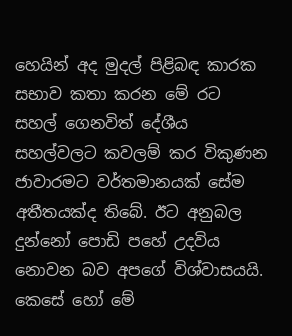හෙයින් අද මුදල් පිළිබඳ කාරක සභාව කතා කරන මේ රට සහල් ගෙනවිත් දේශීය සහල්වලට කවලම් කර විකුණන ජාවාරමට වර්තමානයක් සේම අතීතයක්ද තිබේ. ඊට අනුබල දුන්නෝ පොඩි පහේ උදවිය නොවන බව අපගේ විශ්වාසයයි. කෙසේ හෝ මේ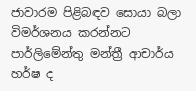ජාවාරම පිළිබඳව සොයා බලා විමර්ශනය කරන්නට පාර්ලිමේන්තු මන්ත්‍රී ආචාර්ය හර්ෂ ද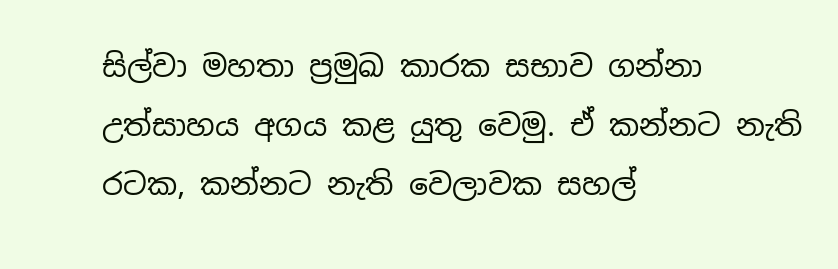සිල්වා මහතා ප්‍රමුඛ කාරක සභාව ගන්නා උත්සාහය අගය කළ යුතු වෙමු. ඒ කන්නට නැති රටක, කන්නට නැති වෙලාවක සහල්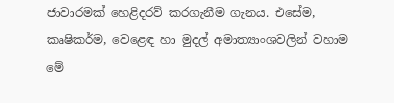ජාවාරමක් හෙළිදරව් කරගැනීම ගැනය. එසේම, කෘෂිකර්ම, වෙළෙඳ හා මුදල් අමාත්‍යාංශවලින් වහාම මේ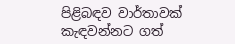පිළිබඳව වාර්තාවක් කැඳවන්නට ගත්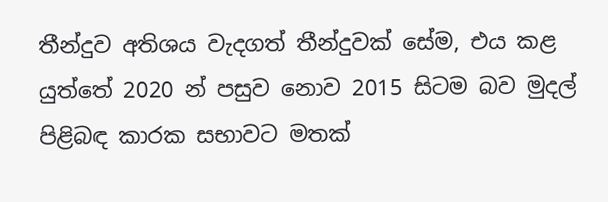තීන්දුව අතිශය වැදගත් තීන්දුවක් සේම, එය කළ යුත්තේ 2020 න් පසුව නොව 2015 සිටම බව මුදල් පිළිබඳ කාරක සභාවට මතක්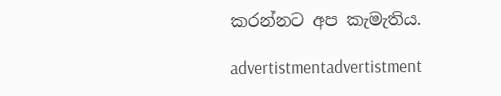කරන්නට අප කැමැතිය.

advertistmentadvertistment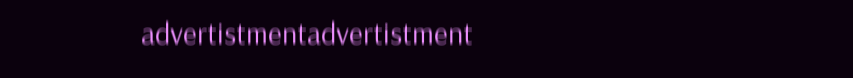advertistmentadvertistment